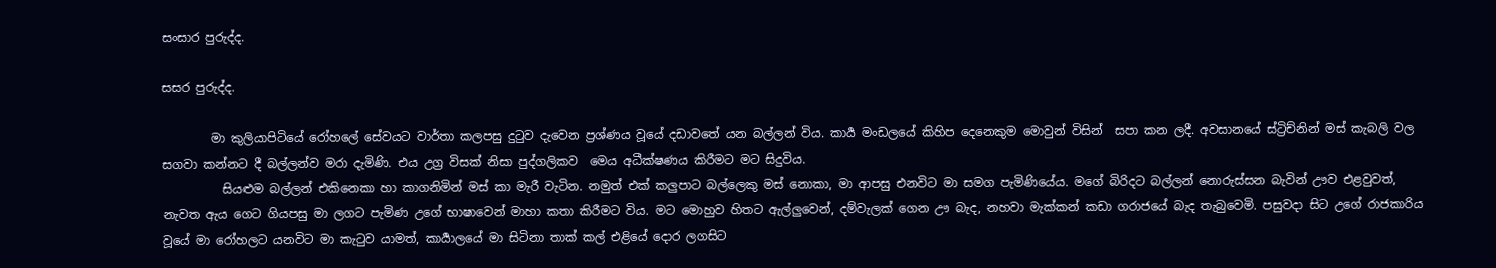සංසාර පුරුද්ද.

සසර පුරුද්ද.

        මා කුලියාපිටියේ රෝහලේ සේවයට වාර්තා කලපසු දුටුව දැවෙන ප්‍රශ්ණය වූයේ දඩාවතේ යන බල්ලන්‍ විය. කාර්‍ය මංඩලයේ කිහිප දෙනෙකුම මොවුන් විසින්  සපා කන ලදී. අවසානයේ ස්ට්‍රිච්නින් මස් කැබලි වල සගවා කන්නට දී බල්ලන්ව මරා දැමිණි. එය උග්‍ර විසක් නිසා පුද්ගලිකව  මෙය අධීක්ෂණය කිරීමට මට සිදුවිය.
          සියළුම බල්ලන් එකිනෙකා හා කාගනිමින් මස් කා මැරී වැටින. නමුත් එක් කලුපාට බල්ලෙකු මස් නොකා, මා ආපසු එනවිට මා සමග පැමිණියේය. මගේ බිරිදට බල්ලන් නොරුස්සන බැවින් ඌව එළවුවත්, නැවත ඇය ගෙට ගියපසු මා ලගට පැමිණ උගේ භාෂාවෙන් මාහා කතා කිරීමට විය. මට මොහුව හිතට ඇල්ලුවෙන්, දම්වැලක් ගෙන ඌ බැද, නහවා මැක්කන් කඩා ගරාජයේ බැද තැබුවෙමි. පසුවදා සිට උගේ රාජකාරිය වූයේ මා රෝහලට යනවිට මා කැටුව යාමත්, කාර්‍යාලයේ මා සිටිනා තාක් කල් එළියේ දොර ලගසිට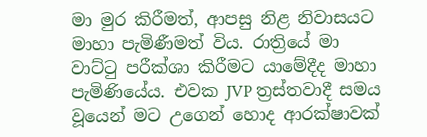මා මුර කිරීමත්, ආපසු නිළ නිවාසයට මාහා පැමිණීමත්‍ විය. රාත්‍රියේ මා වාට්ටු පරීක්ශා කිරීමට යාමේදීද මාහා පැමිණියේය. එවක JVP ත්‍රස්තවාදී සමය වූයෙන් මට උගෙන් හොද ආරක්ෂාවක්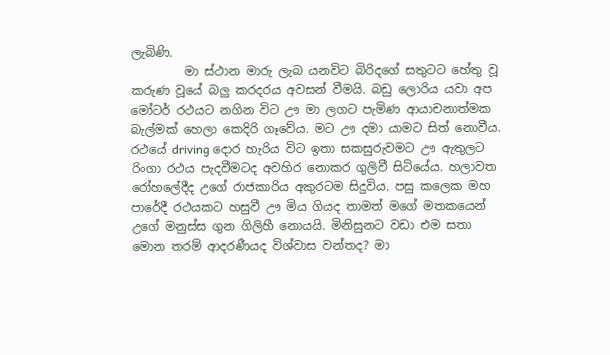ලැබිණි.
         මා ස්ථාන මාරු ලැබ යනවිට බිරිදගේ සතුටට හේතු වූ කරුණ වූයේ බලු කරදරය අවසන් වීමයි. බඩු ලොරිය යවා අප මෝටර් රථයට නගින විට ඌ මා ලගට පැමිණ ආයාචනාත්මක බැල්මක් හෙලා කෙදිරි ගෑවේය. මට ඌ දමා යාමට සිත් නොවීය. රථයේ driving දොර හැරිය විට ඉතා සකසුරුවමට ඌ ඇතුලට රිංගා රථය පැදවීමටද අවහිර නොකර ගුලිවී සිටියේය. හලාවත රෝහලේදීද උගේ රාජකාරිය අකුරටම සිදුවිය. පසු කලෙක මහ පාරේදී රථයකට හසුවී ඌ මිය ගියද තාමත් මගේ මතකයෙන් උගේ මනුස්ස ගුන ගිලිහී නොයයි. මිනිසුනට වඩා එම සතා මොන තරම් ආදරණීයද විශ්වාස වන්තද? මා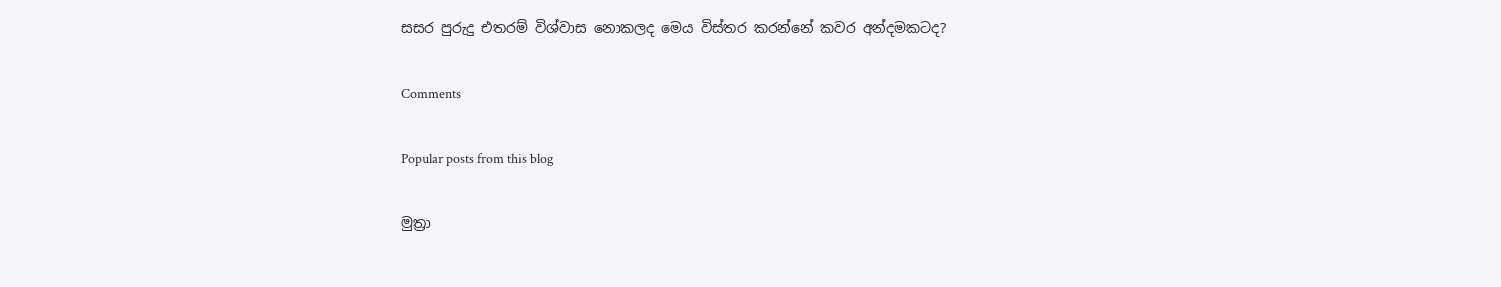සසර පුරුදු එතරම් විශ්වාස නොකලද මෙය විස්තර කරන්නේ කවර අන්දමකටද?

Comments

Popular posts from this blog

මුත්‍රා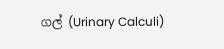ගල් (Urinary Calculi)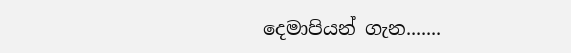දෙමාපියන් ගැන.......